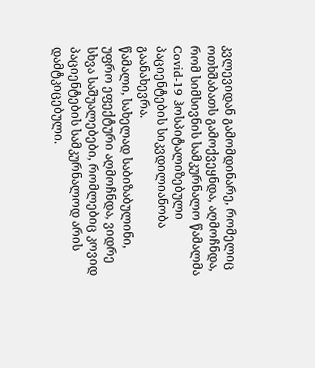კვლევიდან გამომდინარე, რომელიც ოთხშაბათს გამოქვეყნდა, აღმოჩნდა, რომ სიმსივნის სამკურნალო წამალმა Covid-19 ჰოსპიტალიზებული პაციენტების სიკვდილიანობა გაანახევრა.
წამალი, სახელად საბიზაბულინი, უფრო ეფექტური აღმოჩნდა, ვიდრე სხვა საშუალებები, რომლებიც კოვიდ პაციენტების სამკურნალოდ არის დამტკიცებული.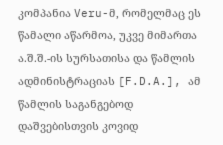კომპანია Veru-მ, რომელმაც ეს წამალი აწარმოა, უკვე მიმართა ა.შ.შ.-ის სურსათისა და წამლის ადმინისტრაციას [F.D.A.], ამ წამლის საგანგებოდ დაშვებისთვის კოვიდ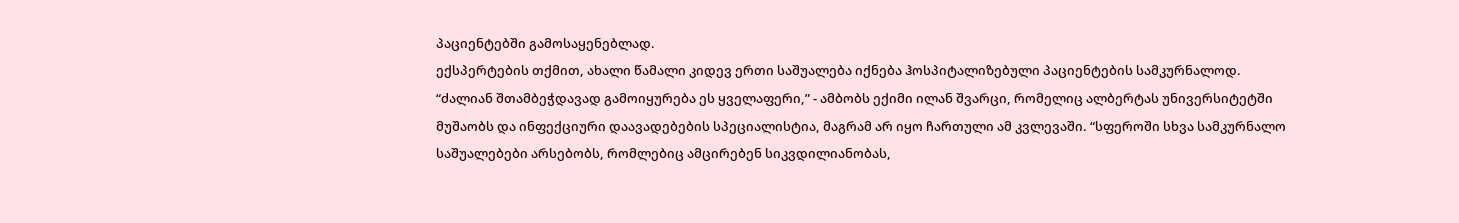პაციენტებში გამოსაყენებლად.
ექსპერტების თქმით, ახალი წამალი კიდევ ერთი საშუალება იქნება ჰოსპიტალიზებული პაციენტების სამკურნალოდ.
“ძალიან შთამბეჭდავად გამოიყურება ეს ყველაფერი,” - ამბობს ექიმი ილან შვარცი, რომელიც ალბერტას უნივერსიტეტში მუშაობს და ინფექციური დაავადებების სპეციალისტია, მაგრამ არ იყო ჩართული ამ კვლევაში. “სფეროში სხვა სამკურნალო საშუალებები არსებობს, რომლებიც ამცირებენ სიკვდილიანობას,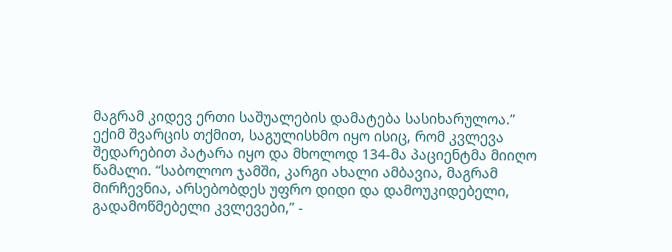მაგრამ კიდევ ერთი საშუალების დამატება სასიხარულოა.”
ექიმ შვარცის თქმით, საგულისხმო იყო ისიც, რომ კვლევა შედარებით პატარა იყო და მხოლოდ 134-მა პაციენტმა მიიღო წამალი. “საბოლოო ჯამში, კარგი ახალი ამბავია, მაგრამ მირჩევნია, არსებობდეს უფრო დიდი და დამოუკიდებელი, გადამოწმებელი კვლევები,” -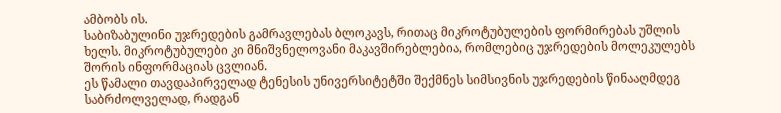ამბობს ის.
საბიზაბულინი უჯრედების გამრავლებას ბლოკავს, რითაც მიკროტუბულების ფორმირებას უშლის ხელს. მიკროტუბულები კი მნიშვნელოვანი მაკავშირებლებია, რომლებიც უჯრედების მოლეკულებს შორის ინფორმაციას ცვლიან.
ეს წამალი თავდაპირველად ტენესის უნივერსიტეტში შექმნეს სიმსივნის უჯრედების წინააღმდეგ საბრძოლველად, რადგან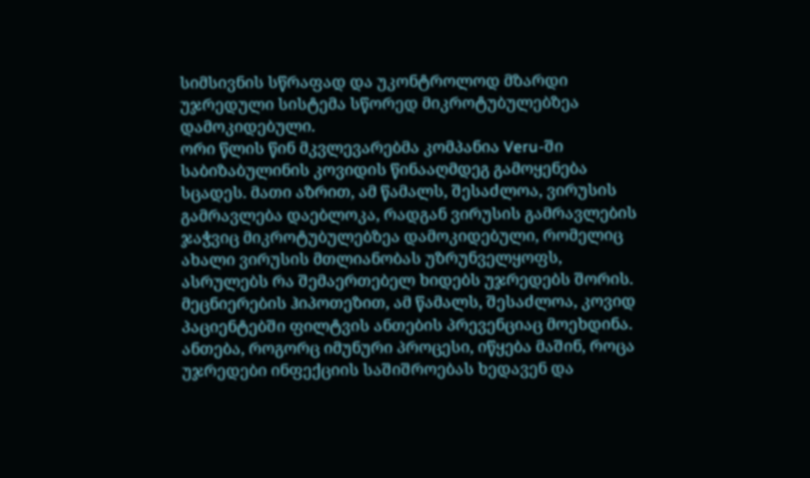სიმსივნის სწრაფად და უკონტროლოდ მზარდი უჯრედული სისტემა სწორედ მიკროტუბულებზეა დამოკიდებული.
ორი წლის წინ მკვლევარებმა კომპანია Veru-ში საბიზაბულინის კოვიდის წინააღმდეგ გამოყენება სცადეს. მათი აზრით, ამ წამალს, შესაძლოა, ვირუსის გამრავლება დაებლოკა, რადგან ვირუსის გამრავლების ჯაჭვიც მიკროტუბულებზეა დამოკიდებული, რომელიც ახალი ვირუსის მთლიანობას უზრუნველყოფს, ასრულებს რა შემაერთებელ ხიდებს უჯრედებს შორის.
მეცნიერების ჰიპოთეზით, ამ წამალს, შესაძლოა, კოვიდ პაციენტებში ფილტვის ანთების პრევენციაც მოეხდინა. ანთება, როგორც იმუნური პროცესი, იწყება მაშინ, როცა უჯრედები ინფექციის საშიშროებას ხედავენ და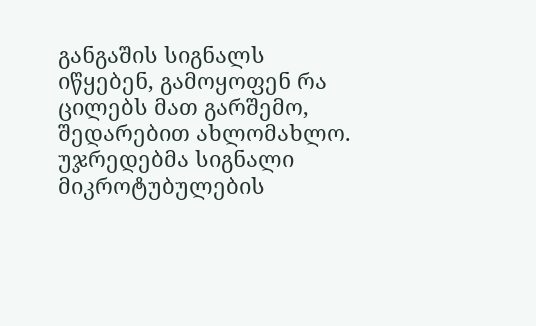განგაშის სიგნალს იწყებენ, გამოყოფენ რა ცილებს მათ გარშემო, შედარებით ახლომახლო. უჯრედებმა სიგნალი მიკროტუბულების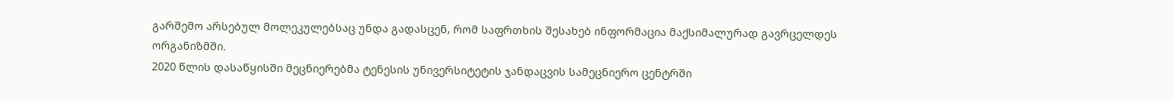გარშემო არსებულ მოლეკულებსაც უნდა გადასცენ, რომ საფრთხის შესახებ ინფორმაცია მაქსიმალურად გავრცელდეს ორგანიზმში.
2020 წლის დასაწყისში მეცნიერებმა ტენესის უნივერსიტეტის ჯანდაცვის სამეცნიერო ცენტრში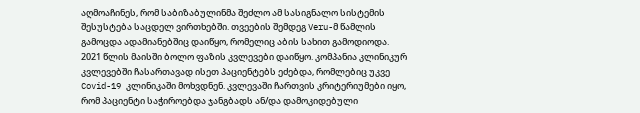აღმოაჩინეს, რომ საბიზაბულინმა შეძლო ამ სასიგნალო სისტემის შესუსტება საცდელ ვირთხებში. თვეების შემდეგ Veru-მ წამლის გამოცდა ადამიანებშიც დაიწყო, რომელიც აბის სახით გამოდიოდა.
2021 წლის მაისში ბოლო ფაზის კვლევები დაიწყო. კომპანია კლინიკურ კვლევებში ჩასართავად ისეთ პაციენტებს ეძებდა, რომლებიც უკვე Covid-19 კლინიკაში მოხვდნენ. კვლევაში ჩართვის კრიტერიუმები იყო, რომ პაციენტი საჭიროებდა ჯანგბადს ან/და დამოკიდებული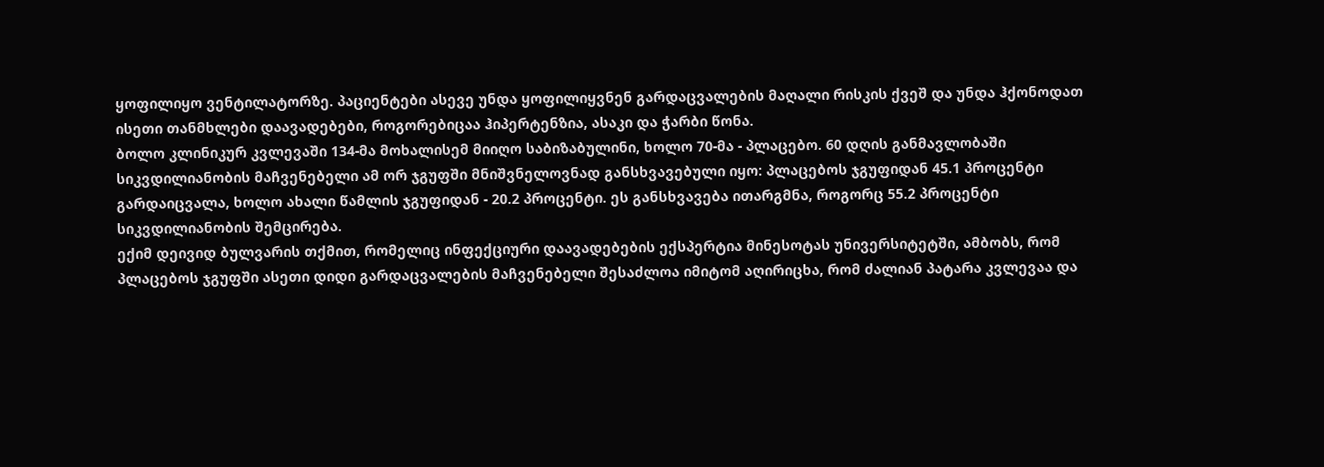ყოფილიყო ვენტილატორზე. პაციენტები ასევე უნდა ყოფილიყვნენ გარდაცვალების მაღალი რისკის ქვეშ და უნდა ჰქონოდათ ისეთი თანმხლები დაავადებები, როგორებიცაა ჰიპერტენზია, ასაკი და ჭარბი წონა.
ბოლო კლინიკურ კვლევაში 134-მა მოხალისემ მიიღო საბიზაბულინი, ხოლო 70-მა - პლაცებო. 60 დღის განმავლობაში სიკვდილიანობის მაჩვენებელი ამ ორ ჯგუფში მნიშვნელოვნად განსხვავებული იყო: პლაცებოს ჯგუფიდან 45.1 პროცენტი გარდაიცვალა, ხოლო ახალი წამლის ჯგუფიდან - 20.2 პროცენტი. ეს განსხვავება ითარგმნა, როგორც 55.2 პროცენტი სიკვდილიანობის შემცირება.
ექიმ დეივიდ ბულვარის თქმით, რომელიც ინფექციური დაავადებების ექსპერტია მინესოტას უნივერსიტეტში, ამბობს, რომ პლაცებოს ჯგუფში ასეთი დიდი გარდაცვალების მაჩვენებელი შესაძლოა იმიტომ აღირიცხა, რომ ძალიან პატარა კვლევაა და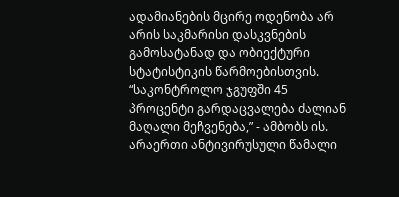ადამიანების მცირე ოდენობა არ არის საკმარისი დასკვნების გამოსატანად და ობიექტური სტატისტიკის წარმოებისთვის.
“საკონტროლო ჯგუფში 45 პროცენტი გარდაცვალება ძალიან მაღალი მეჩვენება,” - ამბობს ის.
არაერთი ანტივირუსული წამალი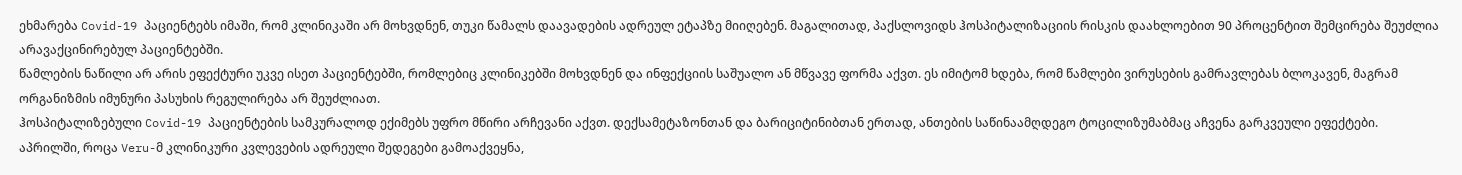ეხმარება Covid-19 პაციენტებს იმაში, რომ კლინიკაში არ მოხვდნენ, თუკი წამალს დაავადების ადრეულ ეტაპზე მიიღებენ. მაგალითად, პაქსლოვიდს ჰოსპიტალიზაციის რისკის დაახლოებით 90 პროცენტით შემცირება შეუძლია არავაქცინირებულ პაციენტებში.
წამლების ნაწილი არ არის ეფექტური უკვე ისეთ პაციენტებში, რომლებიც კლინიკებში მოხვდნენ და ინფექციის საშუალო ან მწვავე ფორმა აქვთ. ეს იმიტომ ხდება, რომ წამლები ვირუსების გამრავლებას ბლოკავენ, მაგრამ ორგანიზმის იმუნური პასუხის რეგულირება არ შეუძლიათ.
ჰოსპიტალიზებული Covid-19 პაციენტების სამკურალოდ ექიმებს უფრო მწირი არჩევანი აქვთ. დექსამეტაზონთან და ბარიციტინიბთან ერთად, ანთების საწინაამღდეგო ტოცილიზუმაბმაც აჩვენა გარკვეული ეფექტები.
აპრილში, როცა Veru-მ კლინიკური კვლევების ადრეული შედეგები გამოაქვეყნა,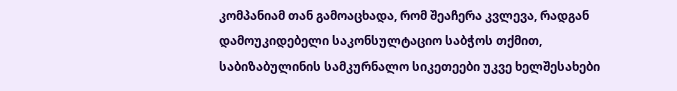კომპანიამ თან გამოაცხადა, რომ შეაჩერა კვლევა, რადგან დამოუკიდებელი საკონსულტაციო საბჭოს თქმით, საბიზაბულინის სამკურნალო სიკეთეები უკვე ხელშესახები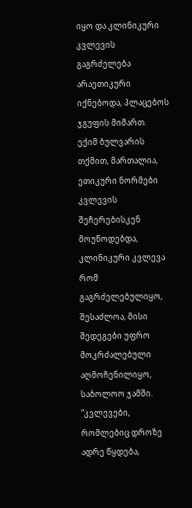იყო და კლინიკური კვლევის გაგრძელება არაეთიკური იქნებოდა, პლაცებოს ჯგუფის მიმართ.
ექიმ ბულვარის თქმით, მართალია, ეთიკური ნორმები კვლევის შეჩერებისკენ მოუწოდებდა, კლინიკური კვლევა რომ გაგრძელებულიყო, შესაძლოა, მისი შედეგები უფრო მოკრძალებული აღმოჩენილიყო, საბოლოო ჯამში.
“კვლევები, რომლებიც დროზე ადრე წყდება,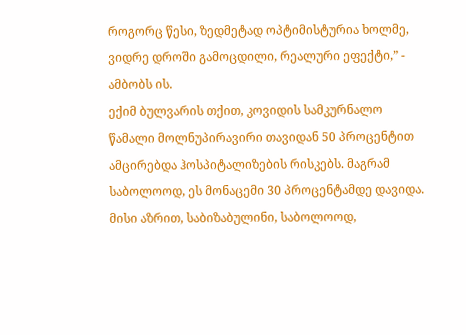როგორც წესი, ზედმეტად ოპტიმისტურია ხოლმე, ვიდრე დროში გამოცდილი, რეალური ეფექტი,” - ამბობს ის.
ექიმ ბულვარის თქით, კოვიდის სამკურნალო წამალი მოლნუპირავირი თავიდან 50 პროცენტით ამცირებდა ჰოსპიტალიზების რისკებს. მაგრამ საბოლოოდ, ეს მონაცემი 30 პროცენტამდე დავიდა.
მისი აზრით, საბიზაბულინი, საბოლოოდ,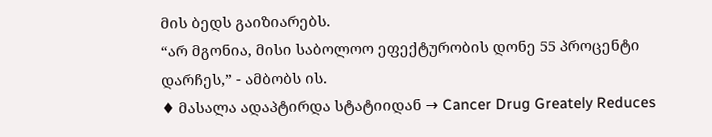მის ბედს გაიზიარებს.
“არ მგონია, მისი საბოლოო ეფექტურობის დონე 55 პროცენტი დარჩეს,” - ამბობს ის.
♦ მასალა ადაპტირდა სტატიიდან → Cancer Drug Greately Reduces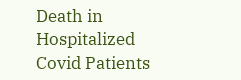Death in Hospitalized Covid Patients